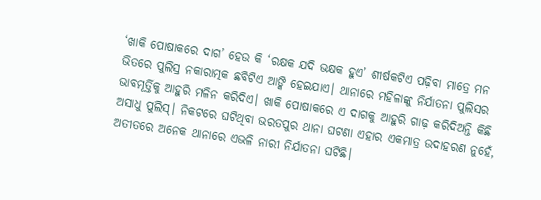‘ଖାକି ପୋଷାକରେ ଦାଗ’ ହେଉ କି ‘ରକ୍ଷକ ଯଦି ଭକ୍ଷକ ହୁଏ’ ଶୀର୍ଷକଟିଏ ପଢ଼ିବା ମାତ୍ରେ ମନ ଭିତରେ ପୁଲିସ୍ର ନକାରାତ୍ମକ ଛବିଟିଏ ଆଙ୍କି ହେଇଯାଏ। ଥାନାରେ ମହିଳାଙ୍କୁ ନିର୍ଯାତନା ପୁଲିସର ଭାବମୂର୍ତ୍ତିକୁ ଆହୁରି ମଳିନ କରିଦିଏ। ଖାକି ପୋଷାକରେ ଏ ଦାଗକୁ ଆହୁରି ଗାଢ଼ କରିଦିଅନ୍ତି କିଛି ଅସାଧୁ ପୁଲିସ୍। ନିକଟରେ ଘଟିଥିବା ଭରତପୁର ଥାନା ଘଟଣା ଏହାର ଏକମାତ୍ର ଉଦାହରଣ ନୁହେଁ, ଅତୀତରେ ଅନେକ ଥାନାରେ ଏଭଳି ନାରୀ ନିର୍ଯାତନା ଘଟିଛି।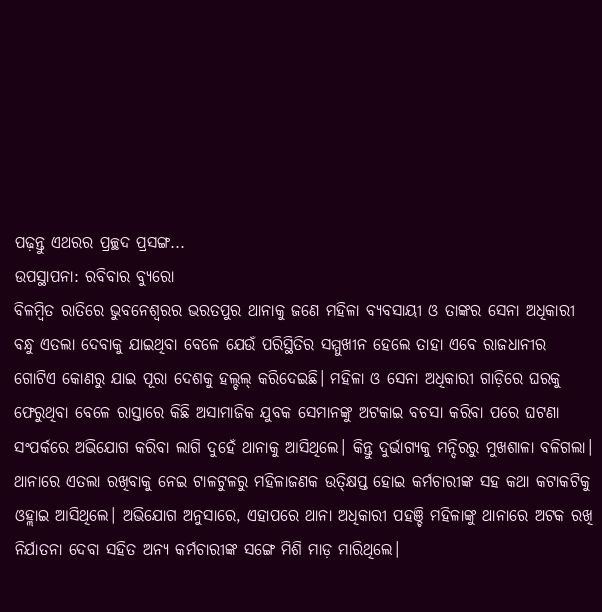ପଢ଼ନ୍ତୁ ଏଥରର ପ୍ରଚ୍ଛଦ ପ୍ରସଙ୍ଗ...
ଉପସ୍ଥାପନା: ରବିବାର ବ୍ୟୁରୋ
ବିଳମ୍ବିତ ରାତିରେ ଭୁବନେଶ୍ବରର ଭରତପୁର ଥାନାକୁ ଜଣେ ମହିଳା ବ୍ୟବସାୟୀ ଓ ତାଙ୍କର ସେନା ଅଧିକାରୀ ବନ୍ଧୁ ଏତଲା ଦେବାକୁ ଯାଇଥିବା ବେଳେ ଯେଉଁ ପରିସ୍ଥିତିର ସମ୍ମୁଖୀନ ହେଲେ ତାହା ଏବେ ରାଜଧାନୀର ଗୋଟିଏ କୋଣରୁ ଯାଇ ପୂରା ଦେଶକୁ ହଲ୍ଚଲ୍ କରିଦେଇଛି। ମହିଳା ଓ ସେନା ଅଧିକାରୀ ଗାଡ଼ିରେ ଘରକୁ ଫେରୁଥିବା ବେଳେ ରାସ୍ତାରେ କିଛି ଅସାମାଜିକ ଯୁବକ ସେମାନଙ୍କୁ ଅଟକାଇ ବଚସା କରିବା ପରେ ଘଟଣା ସଂପର୍କରେ ଅଭିଯୋଗ କରିବା ଲାଗି ଦୁହେଁ ଥାନାକୁ ଆସିଥିଲେ। କିନ୍ତୁ ଦୁର୍ଭାଗ୍ୟକୁ ମନ୍ଦିରରୁ ମୁଖଶାଳା ବଳିଗଲା। ଥାନାରେ ଏତଲା ରଖିବାକୁ ନେଇ ଟାଳଟୁଳରୁ ମହିଳାଜଣକ ଉତ୍କ୍ଷିପ୍ତ ହୋଇ କର୍ମଚାରୀଙ୍କ ସହ କଥା କଟାକଟିକୁ ଓହ୍ଲାଇ ଆସିଥିଲେ। ଅଭିଯୋଗ ଅନୁସାରେ, ଏହାପରେ ଥାନା ଅଧିକାରୀ ପହଞ୍ଚି ମହିଳାଙ୍କୁ ଥାନାରେ ଅଟକ ରଖି ନିର୍ଯାତନା ଦେବା ସହିତ ଅନ୍ୟ କର୍ମଚାରୀଙ୍କ ସଙ୍ଗେ ମିଶି ମାଡ଼ ମାରିଥିଲେ।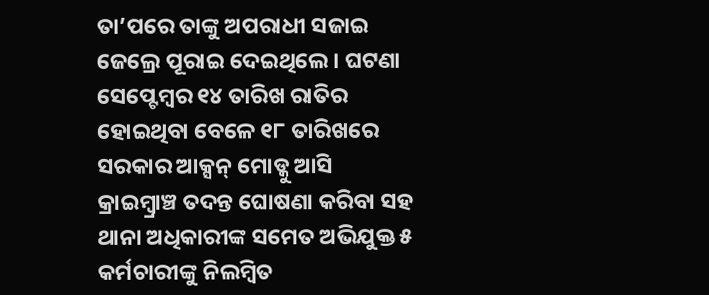ତା’ପରେ ତାଙ୍କୁ ଅପରାଧୀ ସଜାଇ ଜେଲ୍ରେ ପୂରାଇ ଦେଇଥିଲେ। ଘଟଣା ସେପ୍ଟେମ୍ବର ୧୪ ତାରିଖ ରାତିର ହୋଇଥିବା ବେଳେ ୧୮ ତାରିଖରେ ସରକାର ଆକ୍ସନ୍ ମୋଡ୍କୁ ଆସି କ୍ରାଇମ୍ବ୍ରାଞ୍ଚ ତଦନ୍ତ ଘୋଷଣା କରିବା ସହ ଥାନା ଅଧିକାରୀଙ୍କ ସମେତ ଅଭିଯୁକ୍ତ ୫ କର୍ମଚାରୀଙ୍କୁ ନିଲମ୍ବିତ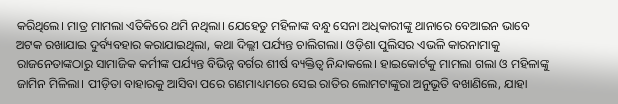କରିଥିଲେ। ମାତ୍ର ମାମଲା ଏତିକିରେ ଥମି ନଥିଲା। ଯେହେତୁ ମହିଳାଙ୍କ ବନ୍ଧୁ ସେନା ଅଧିକାରୀଙ୍କୁ ଥାନାରେ ବେଆଇନ ଭାବେ ଅଟକ ରଖାଯାଇ ଦୁର୍ବ୍ୟବହାର କରାଯାଇଥିଲା, କଥା ଦିଲ୍ଲୀ ପର୍ଯ୍ୟନ୍ତ ଚାଲିଗଲା। ଓଡ଼ିଶା ପୁଲିସର ଏଭଳି କାରନାମାକୁ ରାଜନେତାଙ୍କଠାରୁ ସାମାଜିକ କର୍ମୀଙ୍କ ପର୍ଯ୍ୟନ୍ତ ବିଭିନ୍ନ ବର୍ଗର ଶୀର୍ଷ ବ୍ୟକ୍ତିତ୍ବ ନିନ୍ଦାକଲେ। ହାଇକୋର୍ଟକୁ ମାମଲା ଗଲା ଓ ମହିଳାଙ୍କୁ ଜାମିନ ମିଳିଲା। ପୀଡ଼ିତା ବାହାରକୁ ଆସିବା ପରେ ଗଣମାଧ୍ୟମରେ ସେଇ ରାତିର ଲୋମଟାଙ୍କୁରା ଅନୁଭୂତି ବଖାଣିଲେ, ଯାହା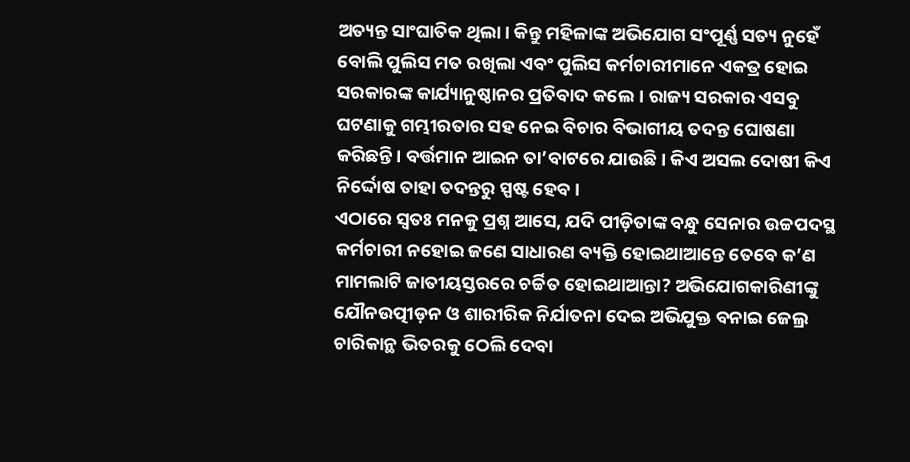ଅତ୍ୟନ୍ତ ସାଂଘାତିକ ଥିଲା। କିନ୍ତୁ ମହିଳାଙ୍କ ଅଭିଯୋଗ ସଂପୂର୍ଣ୍ଣ ସତ୍ୟ ନୁହେଁ ବୋଲି ପୁଲିସ ମତ ରଖିଲା ଏବଂ ପୁଲିସ କର୍ମଚାରୀମାନେ ଏକତ୍ର ହୋଇ ସରକାରଙ୍କ କାର୍ଯ୍ୟାନୁଷ୍ଠାନର ପ୍ରତିବାଦ କଲେ। ରାଜ୍ୟ ସରକାର ଏସବୁ ଘଟଣାକୁ ଗମ୍ଭୀରତାର ସହ ନେଇ ବିଚାର ବିଭାଗୀୟ ତଦନ୍ତ ଘୋଷଣା କରିଛନ୍ତି। ବର୍ତ୍ତମାନ ଆଇନ ତା’ବାଟରେ ଯାଉଛି। କିଏ ଅସଲ ଦୋଷୀ କିଏ ନିର୍ଦ୍ଦୋଷ ତାହା ତଦନ୍ତରୁ ସ୍ପଷ୍ଟ ହେବ।
ଏଠାରେ ସ୍ବତଃ ମନକୁ ପ୍ରଶ୍ନ ଆସେ, ଯଦି ପୀଡ଼ିତାଙ୍କ ବନ୍ଧୁ ସେନାର ଉଚ୍ଚପଦସ୍ଥ କର୍ମଚାରୀ ନହୋଇ ଜଣେ ସାଧାରଣ ବ୍ୟକ୍ତି ହୋଇଥାଆନ୍ତେ ତେବେ କ’ଣ ମାମଲାଟି ଜାତୀୟସ୍ତରରେ ଚର୍ଚ୍ଚିତ ହୋଇଥାଆନ୍ତା? ଅଭିଯୋଗକାରିଣୀଙ୍କୁ ଯୌନଉତ୍ପୀଡ଼ନ ଓ ଶାରୀରିକ ନିର୍ଯାତନା ଦେଇ ଅଭିଯୁକ୍ତ ବନାଇ ଜେଲ୍ର ଚାରିକାନ୍ଥ ଭିତରକୁ ଠେଲି ଦେବା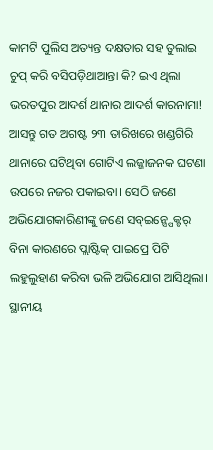କାମଟି ପୁଲିସ ଅତ୍ୟନ୍ତ ଦକ୍ଷତାର ସହ ତୁଲାଇ ଚୁପ୍ କରି ବସିପଡ଼ିଥାଆନ୍ତା କି? ଇଏ ଥିଲା ଭରତପୁର ଆଦର୍ଶ ଥାନାର ଆଦର୍ଶ କାରନାମା! ଆସନ୍ତୁ ଗତ ଅଗଷ୍ଟ ୨୩ ତାରିଖରେ ଖଣ୍ଡଗିରି ଥାନାରେ ଘଟିଥିବା ଗୋଟିଏ ଲଜ୍ଜାଜନକ ଘଟଣା ଉପରେ ନଜର ପକାଇବା। ସେଠି ଜଣେ ଅଭିଯୋଗକାରିଣୀଙ୍କୁ ଜଣେ ସବ୍ଇନ୍ସ୍ପେକ୍ଟର୍ ବିନା କାରଣରେ ପ୍ଲାଷ୍ଟିକ୍ ପାଇପ୍ରେ ପିଟି ଲହୁଲୁହାଣ କରିବା ଭଳି ଅଭିଯୋଗ ଆସିଥିଲା। ସ୍ଥାନୀୟ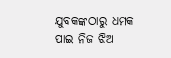ଯୁବକଙ୍କଠାରୁ ଧମକ ପାଇ ନିଜ ଝିଅ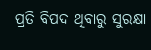ପ୍ରତି ବିପଦ ଥିବାରୁ ସୁରକ୍ଷା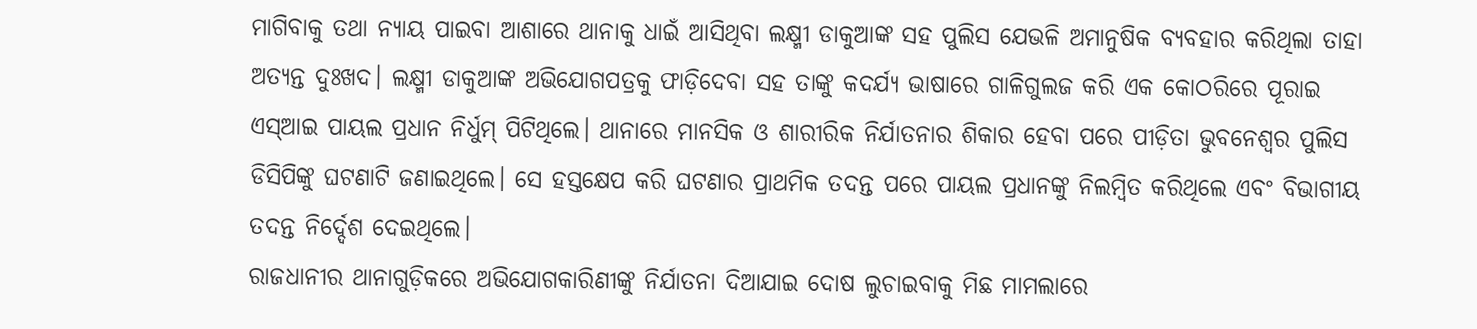ମାଗିବାକୁ ତଥା ନ୍ୟାୟ ପାଇବା ଆଶାରେ ଥାନାକୁ ଧାଇଁ ଆସିଥିବା ଲକ୍ଷ୍ମୀ ଡାକୁଆଙ୍କ ସହ ପୁଲିସ ଯେଭଳି ଅମାନୁଷିକ ବ୍ୟବହାର କରିଥିଲା ତାହା ଅତ୍ୟନ୍ତ ଦୁଃଖଦ। ଲକ୍ଷ୍ମୀ ଡାକୁଆଙ୍କ ଅଭିଯୋଗପତ୍ରକୁ ଫାଡ଼ିଦେବା ସହ ତାଙ୍କୁ କଦର୍ଯ୍ୟ ଭାଷାରେ ଗାଳିଗୁଲଜ କରି ଏକ କୋଠରିରେ ପୂରାଇ ଏସ୍ଆଇ ପାୟଲ ପ୍ରଧାନ ନିର୍ଧୁମ୍ ପିଟିଥିଲେ। ଥାନାରେ ମାନସିକ ଓ ଶାରୀରିକ ନିର୍ଯାତନାର ଶିକାର ହେବା ପରେ ପୀଡ଼ିତା ଭୁବନେଶ୍ୱର ପୁଲିସ ଡିସିପିଙ୍କୁ ଘଟଣାଟି ଜଣାଇଥିଲେ। ସେ ହସ୍ତକ୍ଷେପ କରି ଘଟଣାର ପ୍ରାଥମିକ ତଦନ୍ତ ପରେ ପାୟଲ ପ୍ରଧାନଙ୍କୁ ନିଲମ୍ବିତ କରିଥିଲେ ଏବଂ ବିଭାଗୀୟ ତଦନ୍ତ ନିର୍ଦ୍ଦେଶ ଦେଇଥିଲେ।
ରାଜଧାନୀର ଥାନାଗୁଡ଼ିକରେ ଅଭିଯୋଗକାରିଣୀଙ୍କୁ ନିର୍ଯାତନା ଦିଆଯାଇ ଦୋଷ ଲୁଚାଇବାକୁ ମିଛ ମାମଲାରେ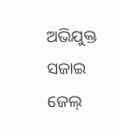ଅଭିଯୁକ୍ତ ସଜାଇ ଜେଲ୍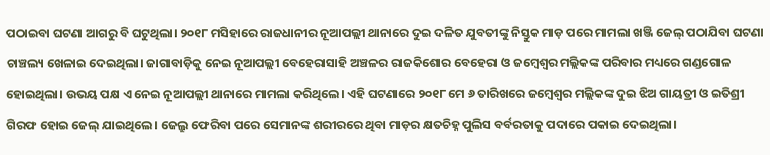ପଠାଇବା ଘଟଣା ଆଗରୁ ବି ଘଟୁଥିଲା। ୨୦୧୮ ମସିହାରେ ରାଜଧାନୀର ନୂଆପଲ୍ଲୀ ଥାନାରେ ଦୁଇ ଦଳିତ ଯୁବତୀଙ୍କୁ ନିସ୍ତୁକ ମାଡ଼ ପରେ ମାମଲା ଖଞ୍ଜି ଜେଲ୍ ପଠାଯିବା ଘଟଣା ଚାଞ୍ଚଲ୍ୟ ଖେଳାଇ ଦେଇଥିଲା। ଜାଗାବାଡ଼ିକୁ ନେଇ ନୂଆପଲ୍ଲୀ ବେହେରାସାହି ଅଞ୍ଚଳର ରାଜକିଶୋର ବେହେରା ଓ ଜମ୍ବେଶ୍ୱର ମଲ୍ଲିକଙ୍କ ପରିବାର ମଧ୍ୟରେ ଗଣ୍ଡଗୋଳ ହୋଇଥିଲା। ଉଭୟ ପକ୍ଷ ଏ ନେଇ ନୂଆପଲ୍ଲୀ ଥାନାରେ ମାମଲା କରିଥିଲେ। ଏହି ଘଟଣାରେ ୨୦୧୮ ମେ ୬ ତାରିଖରେ ଜମ୍ବେଶ୍ୱର ମଲ୍ଲିକଙ୍କ ଦୁଇ ଝିଅ ଗାୟତ୍ରୀ ଓ ଇତିଶ୍ରୀ ଗିରଫ ହୋଇ ଜେଲ୍ ଯାଇଥିଲେ। ଜେଲ୍ରୁ ଫେରିବା ପରେ ସେମାନଙ୍କ ଶରୀରରେ ଥିବା ମାଡ଼ର କ୍ଷତଚିହ୍ନ ପୁଲିସ ବର୍ବରତାକୁ ପଦାରେ ପକାଇ ଦେଇଥିଲା।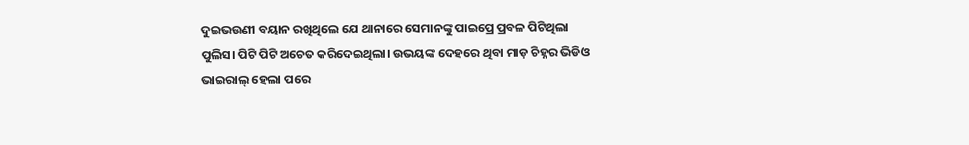ଦୁଇଭଉଣୀ ବୟାନ ରଖିଥିଲେ ଯେ ଥାନାରେ ସେମାନଙ୍କୁ ପାଇପ୍ରେ ପ୍ରବଳ ପିଟିଥିଲା ପୁଲିସ। ପିଟି ପିଟି ଅଚେତ କରିଦେଇଥିଲା। ଉଭୟଙ୍କ ଦେହରେ ଥିବା ମାଡ଼ ଚିହ୍ନର ଭିଡିଓ ଭାଇରାଲ୍ ହେଲା ପରେ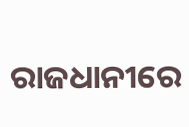ରାଜଧାନୀରେ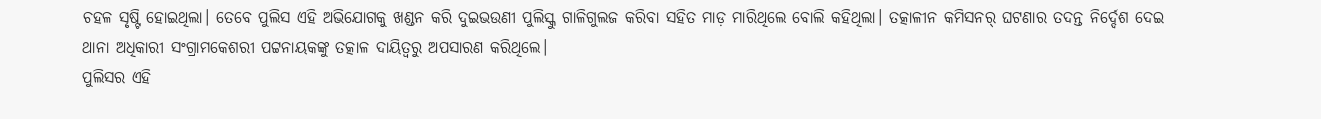ଚହଳ ସୃଷ୍ଟି ହୋଇଥିଲା। ତେବେ ପୁଲିସ ଏହି ଅଭିଯୋଗକୁ ଖଣ୍ଡନ କରି ଦୁଇଭଉଣୀ ପୁଲିସ୍କୁ ଗାଳିଗୁଲଜ କରିବା ସହିତ ମାଡ଼ ମାରିଥିଲେ ବୋଲି କହିଥିଲା। ତତ୍କାଳୀନ କମିସନର୍ ଘଟଣାର ତଦନ୍ତ ନିର୍ଦ୍ଦେଶ ଦେଇ ଥାନା ଅଧିକାରୀ ସଂଗ୍ରାମକେଶରୀ ପଟ୍ଟନାୟକଙ୍କୁ ତତ୍କାଳ ଦାୟିତ୍ୱରୁ ଅପସାରଣ କରିଥିଲେ।
ପୁଲିସର ଏହି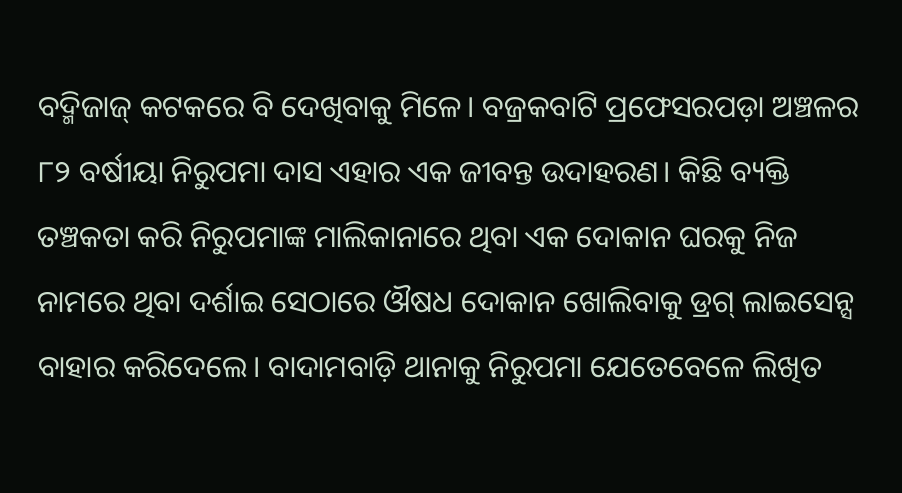ବଦ୍ମିଜାଜ୍ କଟକରେ ବି ଦେଖିବାକୁ ମିଳେ। ବଜ୍ରକବାଟି ପ୍ରଫେସରପଡ଼ା ଅଞ୍ଚଳର ୮୨ ବର୍ଷୀୟା ନିରୁପମା ଦାସ ଏହାର ଏକ ଜୀବନ୍ତ ଉଦାହରଣ। କିଛି ବ୍ୟକ୍ତି ତଞ୍ଚକତା କରି ନିରୁପମାଙ୍କ ମାଲିକାନାରେ ଥିବା ଏକ ଦୋକାନ ଘରକୁ ନିଜ ନାମରେ ଥିବା ଦର୍ଶାଇ ସେଠାରେ ଔଷଧ ଦୋକାନ ଖୋଲିବାକୁ ଡ୍ରଗ୍ ଲାଇସେନ୍ସ ବାହାର କରିଦେଲେ। ବାଦାମବାଡ଼ି ଥାନାକୁ ନିରୁପମା ଯେତେବେଳେ ଲିଖିତ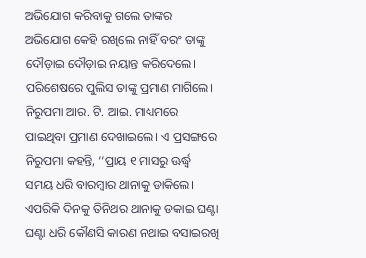ଅଭିଯୋଗ କରିବାକୁ ଗଲେ ତାଙ୍କର ଅଭିଯୋଗ କେହି ରଖିଲେ ନାହିଁ ବରଂ ତାଙ୍କୁ ଦୌଡ଼ାଇ ଦୌଡ଼ାଇ ନୟାନ୍ତ କରିଦେଲେ। ପରିଶେଷରେ ପୁଲିସ ତାଙ୍କୁ ପ୍ରମାଣ ମାଗିଲେ। ନିରୁପମା ଆର. ଟି. ଆଇ. ମାଧ୍ୟମରେ ପାଇଥିବା ପ୍ରମାଣ ଦେଖାଇଲେ। ଏ ପ୍ରସଙ୍ଗରେ ନିରୁପମା କହନ୍ତି, ‘‘ପ୍ରାୟ ୧ ମାସରୁ ଊର୍ଦ୍ଧ୍ବ ସମୟ ଧରି ବାରମ୍ବାର ଥାନାକୁ ଡାକିଲେ। ଏପରିକି ଦିନକୁ ତିନିଥର ଥାନାକୁ ଡକାଇ ଘଣ୍ଟା ଘଣ୍ଟା ଧରି କୌଣସି କାରଣ ନଥାଇ ବସାଇରଖି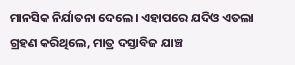ମାନସିକ ନିର୍ଯାତନା ଦେଲେ। ଏହାପରେ ଯଦିଓ ଏତଲା ଗ୍ରହଣ କରିଥିଲେ, ମାତ୍ର ଦସ୍ତାବିଜ ଯାଞ୍ଚ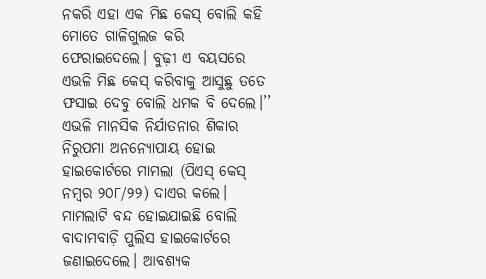ନକରି ଏହା ଏକ ମିଛ କେସ୍ ବୋଲି କହି ମୋତେ ଗାଳିଗୁଲଜ କରି ଫେରାଇଦେଲେ। ବୁଢ଼ୀ ଏ ବୟସରେ ଏଭଳି ମିଛ କେସ୍ କରିବାକୁ ଆସୁଛୁ ତତେ ଫସାଇ ଦେବୁ ବୋଲି ଧମକ ବି ଦେଲେ।’’ ଏଭଳି ମାନସିକ ନିର୍ଯାତନାର ଶିକାର ନିରୁପମା ଅନନ୍ୟୋପାୟ ହୋଇ ହାଇକୋର୍ଟରେ ମାମଲା (ପିଏସ୍ କେସ୍ ନମ୍ବର ୨୦୮/୨୨) ଦାଏର କଲେ। ମାମଲାଟି ବନ୍ଦ ହୋଇଯାଇଛି ବୋଲି ବାଦାମବାଡ଼ି ପୁଲିସ ହାଇକୋର୍ଟରେ ଜଣାଇଦେଲେ। ଆବଶ୍ୟକ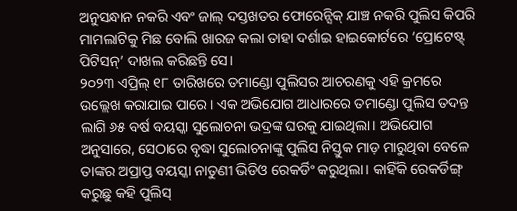ଅନୁସନ୍ଧାନ ନକରି ଏବଂ ଜାଲ୍ ଦସ୍ତଖତର ଫୋରେନ୍ସିକ୍ ଯାଞ୍ଚ ନକରି ପୁଲିସ କିପରି ମାମଲାଟିକୁ ମିଛ ବୋଲି ଖାରଜ କଲା ତାହା ଦର୍ଶାଇ ହାଇକୋର୍ଟରେ ‘ପ୍ରୋଟେଷ୍ଟ୍ ପିଟିସନ୍’ ଦାଖଲ କରିଛନ୍ତି ସେ।
୨୦୨୩ ଏପ୍ରିଲ୍ ୧୮ ତାରିଖରେ ତମାଣ୍ଡୋ ପୁଲିସର ଆଚରଣକୁ ଏହି କ୍ରମରେ ଉଲ୍ଲେଖ କରାଯାଇ ପାରେ। ଏକ ଅଭିଯୋଗ ଆଧାରରେ ତମାଣ୍ଡୋ ପୁଲିସ ତଦନ୍ତ ଲାଗି ୬୫ ବର୍ଷ ବୟସ୍କା ସୁଲୋଚନା ଭଦ୍ରଙ୍କ ଘରକୁ ଯାଇଥିଲା। ଅଭିଯୋଗ ଅନୁସାରେ, ସେଠାରେ ବୃଦ୍ଧା ସୁଲୋଚନାଙ୍କୁ ପୁଲିସ ନିସ୍ତୁକ ମାଡ଼ ମାରୁଥିବା ବେଳେ ତାଙ୍କର ଅପ୍ରାପ୍ତ ବୟସ୍କା ନାତୁଣୀ ଭିଡିଓ ରେକର୍ଡିଂ କରୁଥିଲା। କାହିଁକି ରେକର୍ଡିଙ୍ଗ୍ କରୁଛୁ କହି ପୁଲିସ୍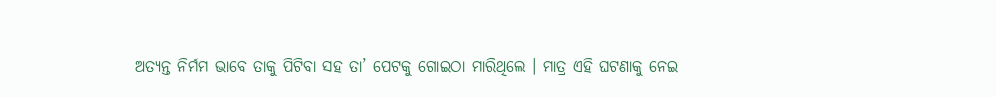ଅତ୍ୟନ୍ତ ନିର୍ମମ ଭାବେ ତାକୁ ପିଟିବା ସହ ତା’ ପେଟକୁ ଗୋଇଠା ମାରିଥିଲେ । ମାତ୍ର ଏହି ଘଟଣାକୁ ନେଇ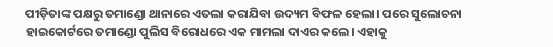ପୀଡ଼ିତାଙ୍କ ପକ୍ଷରୁ ତମାଣ୍ଡୋ ଥାନାରେ ଏତଲା କରାଯିବା ଉଦ୍ୟମ ବିଫଳ ହେଲା। ପରେ ସୁଲୋଚନା ହାଇକୋର୍ଟରେ ତମାଣ୍ଡୋ ପୁଲିସ ବିରୋଧରେ ଏକ ମାମଲା ଦାଏର କଲେ। ଏହାକୁ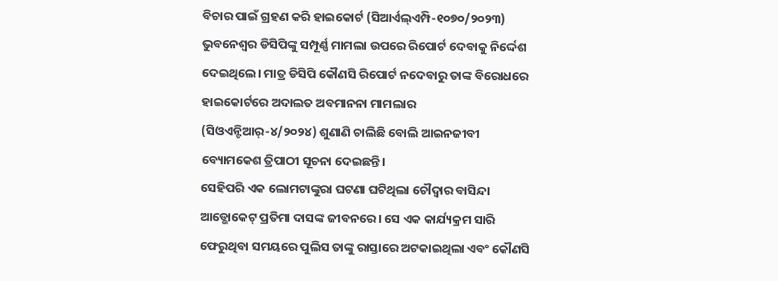ବିଚାର ପାଇଁ ଗ୍ରହଣ କରି ହାଇକୋର୍ଟ (ସିଆର୍ଏଲ୍ଏମ୍ପି-୧୦୭୦/୨୦୨୩) ଭୁବନେଶ୍ୱର ଡିସିପିଙ୍କୁ ସମ୍ପୂର୍ଣ୍ଣ ମାମଲା ଉପରେ ରିପୋର୍ଟ ଦେବାକୁ ନିର୍ଦ୍ଦେଶ ଦେଇଥିଲେ। ମାତ୍ର ଡିସିପି କୌଣସି ରିପୋର୍ଟ ନଦେବାରୁ ତାଙ୍କ ବିରୋଧରେ ହାଇକୋର୍ଟରେ ଅଦାଲତ ଅବମାନନା ମାମଲାର (ସିଓଏନ୍ଟିଆର୍-୪/୨୦୨୪) ଶୁଣାଣି ଚାଲିଛି ବୋଲି ଆଇନଜୀବୀ ବ୍ୟୋମକେଶ ତ୍ରିପାଠୀ ସୂଚନା ଦେଇଛନ୍ତି।
ସେହିପରି ଏକ ଲୋମଟାଙ୍କୁରା ଘଟଣା ଘଟିଥିଲା ଚୌଦ୍ୱାର ବାସିନ୍ଦା ଆଡ୍ଭୋକେଟ୍ ପ୍ରତିମା ଦାସଙ୍କ ଜୀବନରେ। ସେ ଏକ କାର୍ଯ୍ୟକ୍ରମ ସାରି ଫେରୁଥିବା ସମୟରେ ପୁଲିସ ତାଙ୍କୁ ରାସ୍ତାରେ ଅଟକାଇଥିଲା ଏବଂ କୌଣସି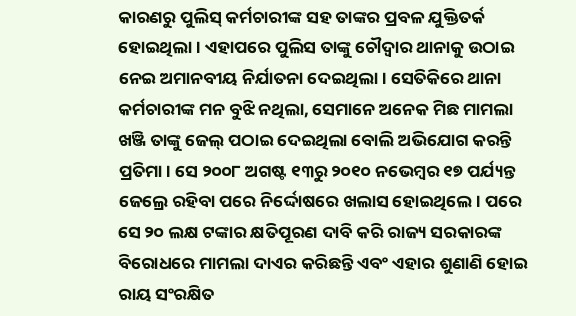କାରଣରୁ ପୁଲିସ୍ କର୍ମଚାରୀଙ୍କ ସହ ତାଙ୍କର ପ୍ରବଳ ଯୁକ୍ତିତର୍କ ହୋଇଥିଲା। ଏହାପରେ ପୁଲିସ ତାଙ୍କୁ ଚୌଦ୍ୱାର ଥାନାକୁ ଉଠାଇ ନେଇ ଅମାନବୀୟ ନିର୍ଯାତନା ଦେଇଥିଲା। ସେତିକିରେ ଥାନା କର୍ମଚାରୀଙ୍କ ମନ ବୁଝି ନଥିଲା, ସେମାନେ ଅନେକ ମିଛ ମାମଲା ଖଞ୍ଜି ତାଙ୍କୁ ଜେଲ୍ ପଠାଇ ଦେଇଥିଲା ବୋଲି ଅଭିଯୋଗ କରନ୍ତି ପ୍ରତିମା। ସେ ୨୦୦୮ ଅଗଷ୍ଟ ୧୩ରୁ ୨୦୧୦ ନଭେମ୍ବର ୧୭ ପର୍ଯ୍ୟନ୍ତ ଜେଲ୍ରେ ରହିବା ପରେ ନିର୍ଦ୍ଦୋଷରେ ଖଲାସ ହୋଇଥିଲେ। ପରେ ସେ ୨୦ ଲକ୍ଷ ଟଙ୍କାର କ୍ଷତିପୂରଣ ଦାବି କରି ରାଜ୍ୟ ସରକାରଙ୍କ ବିରୋଧରେ ମାମଲା ଦାଏର କରିଛନ୍ତି ଏବଂ ଏହାର ଶୁଣାଣି ହୋଇ ରାୟ ସଂରକ୍ଷିତ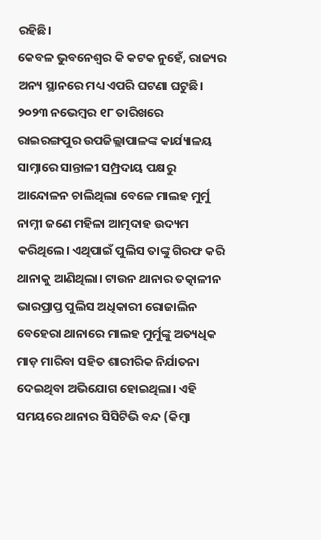ରହିଛି।
କେବଳ ଭୁବନେଶ୍ବର କି କଟକ ନୁହେଁ, ରାଜ୍ୟର ଅନ୍ୟ ସ୍ଥାନରେ ମଧ୍ୟ ଏପରି ଘଟଣା ଘଟୁଛି। ୨୦୨୩ ନଭେମ୍ବର ୧୮ ତାରିଖରେ ରାଇରଙ୍ଗପୁର ଉପଜିଲ୍ଲାପାଳଙ୍କ କାର୍ଯ୍ୟାଳୟ ସାମ୍ନାରେ ସାନ୍ତାଳୀ ସମ୍ପ୍ରଦାୟ ପକ୍ଷରୁ ଆନ୍ଦୋଳନ ଚାଲିଥିଲା ବେଳେ ମାଲହ ମୁର୍ମୁ ନାମ୍ନୀ ଜଣେ ମହିଳା ଆତ୍ମଦାହ ଉଦ୍ୟମ କରିଥିଲେ। ଏଥିପାଇଁ ପୁଲିସ ତାଙ୍କୁ ଗିରଫ କରି ଥାନାକୁ ଆଣିଥିଲା। ଟାଉନ ଥାନାର ତତ୍କାଳୀନ ଭାରପ୍ରାପ୍ତ ପୁଲିସ ଅଧିକାରୀ ରୋଜାଲିନ ବେହେରା ଥାନାରେ ମାଲହ ମୁର୍ମୁଙ୍କୁ ଅତ୍ୟଧିକ ମାଡ଼ ମାରିବା ସହିତ ଶାରୀରିକ ନିର୍ଯାତନା ଦେଇଥିବା ଅଭିଯୋଗ ହୋଇଥିଲା। ଏହି ସମୟରେ ଥାନାର ସିସିଟିଭି ବନ୍ଦ (କିମ୍ବା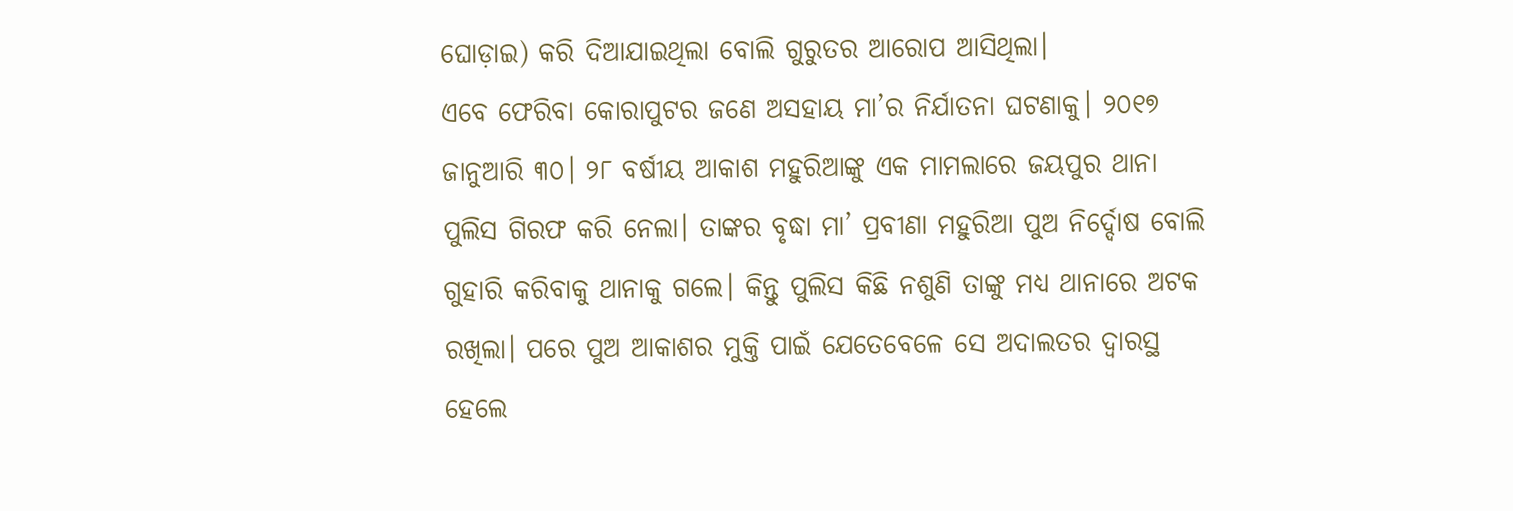ଘୋଡ଼ାଇ) କରି ଦିଆଯାଇଥିଲା ବୋଲି ଗୁରୁତର ଆରୋପ ଆସିଥିଲା।
ଏବେ ଫେରିବା କୋରାପୁଟର ଜଣେ ଅସହାୟ ମା’ର ନିର୍ଯାତନା ଘଟଣାକୁ। ୨୦୧୭ ଜାନୁଆରି ୩୦। ୨୮ ବର୍ଷୀୟ ଆକାଶ ମହୁରିଆଙ୍କୁ ଏକ ମାମଲାରେ ଜୟପୁର ଥାନା ପୁଲିସ ଗିରଫ କରି ନେଲା। ତାଙ୍କର ବୃଦ୍ଧା ମା’ ପ୍ରବୀଣା ମହୁରିଆ ପୁଅ ନିର୍ଦ୍ଦୋଷ ବୋଲି ଗୁହାରି କରିବାକୁ ଥାନାକୁ ଗଲେ। କିନ୍ତୁ ପୁଲିସ କିଛି ନଶୁଣି ତାଙ୍କୁ ମଧ୍ୟ ଥାନାରେ ଅଟକ ରଖିଲା। ପରେ ପୁଅ ଆକାଶର ମୁକ୍ତି ପାଇଁ ଯେତେବେଳେ ସେ ଅଦାଲତର ଦ୍ୱାରସ୍ଥ ହେଲେ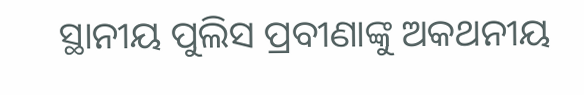ସ୍ଥାନୀୟ ପୁଲିସ ପ୍ରବୀଣାଙ୍କୁ ଅକଥନୀୟ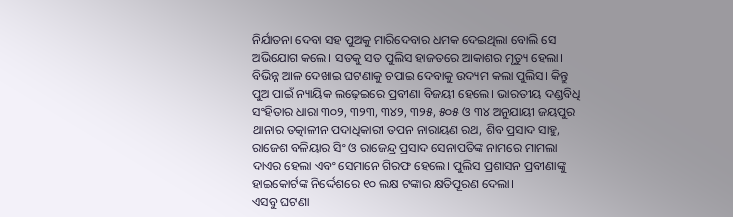ନିର୍ଯାତନା ଦେବା ସହ ପୁଅକୁ ମାରିଦେବାର ଧମକ ଦେଇଥିଲା ବୋଲି ସେ ଅଭିଯୋଗ କଲେ। ସତକୁ ସତ ପୁଲିସ ହାଜତରେ ଆକାଶର ମୃତ୍ୟୁ ହେଲା। ବିଭିନ୍ନ ଆଳ ଦେଖାଇ ଘଟଣାକୁ ଚପାଇ ଦେବାକୁ ଉଦ୍ୟମ କଲା ପୁଲିସ। କିନ୍ତୁ ପୁଅ ପାଇଁ ନ୍ୟାୟିକ ଲଢ଼େଇରେ ପ୍ରବୀଣା ବିଜୟୀ ହେଲେ। ଭାରତୀୟ ଦଣ୍ଡବିଧି ସଂହିତାର ଧାରା ୩୦୨, ୩୨୩, ୩୪୨, ୩୨୫, ୫୦୫ ଓ ୩୪ ଅନୁଯାୟୀ ଜୟପୁର ଥାନାର ତତ୍କାଳୀନ ପଦାଧିକାରୀ ତପନ ନାରାୟଣ ରଥ, ଶିବ ପ୍ରସାଦ ସାହୁ, ରାଜେଶ ବଳିୟାର ସିଂ ଓ ରାଜେନ୍ଦ୍ର ପ୍ରସାଦ ସେନାପତିଙ୍କ ନାମରେ ମାମଲା ଦାଏର ହେଲା ଏବଂ ସେମାନେ ଗିରଫ ହେଲେ। ପୁଲିସ ପ୍ରଶାସନ ପ୍ରବୀଣାଙ୍କୁ ହାଇକୋର୍ଟଙ୍କ ନିର୍ଦ୍ଦେଶରେ ୧୦ ଲକ୍ଷ ଟଙ୍କାର କ୍ଷତିପୂରଣ ଦେଲା।
ଏସବୁ ଘଟଣା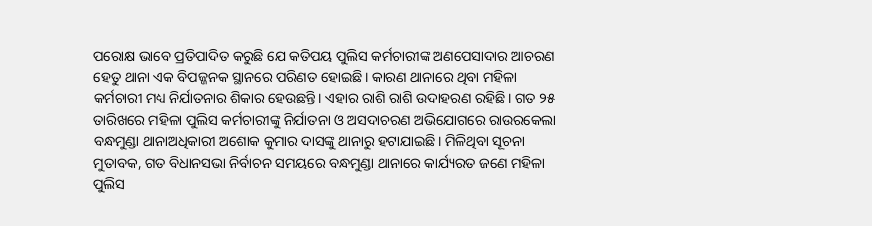ପରୋକ୍ଷ ଭାବେ ପ୍ରତିପାଦିତ କରୁଛି ଯେ କତିପୟ ପୁଲିସ କର୍ମଚାରୀଙ୍କ ଅଣପେସାଦାର ଆଚରଣ ହେତୁ ଥାନା ଏକ ବିପଜ୍ଜନକ ସ୍ଥାନରେ ପରିଣତ ହୋଇଛି। କାରଣ ଥାନାରେ ଥିବା ମହିଳା କର୍ମଚାରୀ ମଧ୍ୟ ନିର୍ଯାତନାର ଶିକାର ହେଉଛନ୍ତି। ଏହାର ରାଶି ରାଶି ଉଦାହରଣ ରହିଛି। ଗତ ୨୫ ତାରିଖରେ ମହିଳା ପୁଲିସ କର୍ମଚାରୀଙ୍କୁ ନିର୍ଯାତନା ଓ ଅସଦାଚରଣ ଅଭିଯୋଗରେ ରାଉରକେଲା ବନ୍ଧମୁଣ୍ଡା ଥାନାଅଧିକାରୀ ଅଶୋକ କୁମାର ଦାସଙ୍କୁ ଥାନାରୁ ହଟାଯାଇଛି। ମିଳିଥିବା ସୂଚନା ମୁତାବକ, ଗତ ବିଧାନସଭା ନିର୍ବାଚନ ସମୟରେ ବନ୍ଧମୁଣ୍ଡା ଥାନାରେ କାର୍ଯ୍ୟରତ ଜଣେ ମହିଳା ପୁଲିସ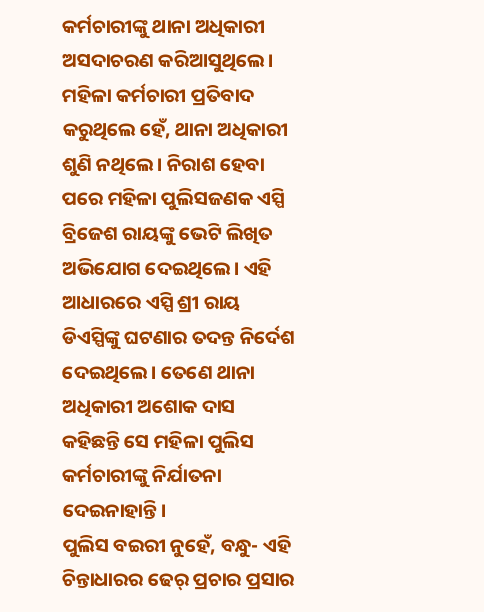କର୍ମଚାରୀଙ୍କୁ ଥାନା ଅଧିକାରୀ ଅସଦାଚରଣ କରିଆସୁଥିଲେ। ମହିଳା କର୍ମଚାରୀ ପ୍ରତିବାଦ କରୁଥିଲେ ହେଁ, ଥାନା ଅଧିକାରୀ ଶୁଣି ନଥିଲେ। ନିରାଶ ହେବା ପରେ ମହିଳା ପୁଲିସଜଣକ ଏସ୍ପି ବ୍ରିଜେଶ ରାୟଙ୍କୁ ଭେଟି ଲିଖିତ ଅଭିଯୋଗ ଦେଇଥିଲେ। ଏହି ଆଧାରରେ ଏସ୍ପି ଶ୍ରୀ ରାୟ ଡିଏସ୍ପିଙ୍କୁ ଘଟଣାର ତଦନ୍ତ ନିର୍ଦେଶ ଦେଇଥିଲେ। ତେଣେ ଥାନା ଅଧିକାରୀ ଅଶୋକ ଦାସ କହିଛନ୍ତି ସେ ମହିଳା ପୁଲିସ କର୍ମଚାରୀଙ୍କୁ ନିର୍ଯାତନା ଦେଇନାହାନ୍ତି।
ପୁଲିସ ବଇରୀ ନୁହେଁ, ବନ୍ଧୁ- ଏହି ଚିନ୍ତାଧାରର ଢେର୍ ପ୍ରଚାର ପ୍ରସାର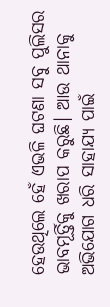ହେଉଥିଲେ ହେଁ ଏଭଳି ଘଟଣା ସବୁ ପୁଲିସର ଭାବମୂର୍ତ୍ତିକୁ ଖରାପ କରୁଛି। ଆଉ ଥାନାକୁ ଅଭିଯୋଗ ଧରି ସାହାଯ୍ୟ ପାଇଁ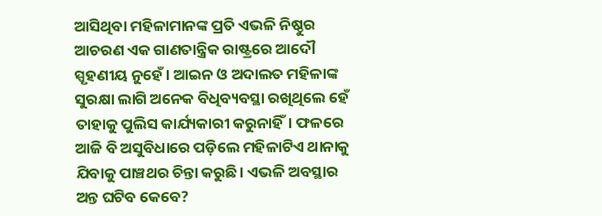ଆସିଥିବା ମହିଳାମାନଙ୍କ ପ୍ରତି ଏଭଳି ନିଷ୍ଠୁର ଆଚରଣ ଏକ ଗାଣତାନ୍ତ୍ରିକ ରାଷ୍ଟ୍ରରେ ଆଦୌ ସ୍ପୃହଣୀୟ ନୁହେଁ। ଆଇନ ଓ ଅଦାଲତ ମହିଳାଙ୍କ ସୁରକ୍ଷା ଲାଗି ଅନେକ ବିଧିବ୍ୟବସ୍ଥା ରଖିଥିଲେ ହେଁ ତାହାକୁ ପୁଲିସ କାର୍ଯ୍ୟକାରୀ କରୁନାହିଁ। ଫଳରେ ଆଜି ବି ଅସୁବିଧାରେ ପଡ଼ିଲେ ମହିଳାଟିଏ ଥାନାକୁ ଯିବାକୁ ପାଞ୍ଚଥର ଚିନ୍ତା କରୁଛି। ଏଭଳି ଅବସ୍ଥାର ଅନ୍ତ ଘଟିବ କେବେ?